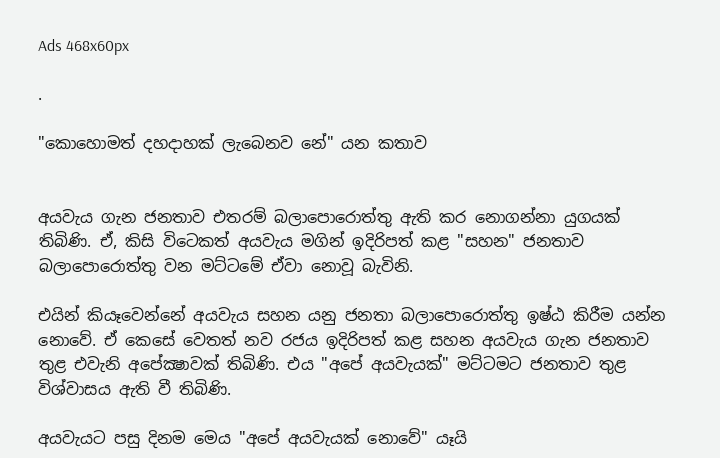Ads 468x60px

.

"කොහොමත් දහදාහක්‌ ලැබෙනව නේ" යන කතාව


අයවැය ගැන ජනතාව එතරම් බලාපොරොත්තු ඇති කර නොගන්නා යුගයක්‌ තිබිණි. ඒ, කිසි විටෙකත් අයවැය මගින් ඉදිරිපත් කළ "සහන" ජනතාව බලාපොරොත්තු වන මට්‌ටමේ ඒවා නොවූ බැවිනි.

එයින් කියෑවෙන්නේ අයවැය සහන යනු ජනතා බලාපොරොත්තු ඉෂ්ඨ කිරීම යන්න නොවේ. ඒ කෙසේ වෙතත් නව රජය ඉදිරිපත් කළ සහන අයවැය ගැන ජනතාව තුළ එවැනි අපේක්‍ෂාවක්‌ තිබිණි. එය "අපේ අයවැයක්‌" මට්‌ටමට ජනතාව තුළ විශ්වාසය ඇති වී තිබිණි.

අයවැයට පසු දිනම මෙය "අපේ අයවැයක්‌ නොවේ" යෑයි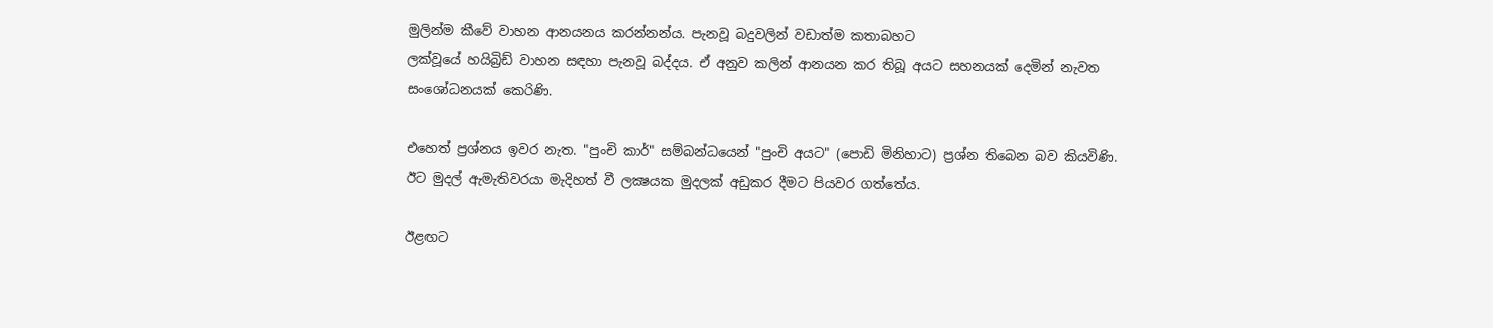මුලින්ම කීවේ වාහන ආනයනය කරන්නන්ය. පැනවූ බදුවලින් වඩාත්ම කතාබහට
ලක්‌වූයේ හයිබ්‍රිඩ් වාහන සඳහා පැනවූ බද්දය. ඒ අනුව කලින් ආනයන කර තිබූ අයට සහනයක්‌ දෙමින් නැවත සංශෝධනයක්‌ කෙරිණි.

එහෙත් ප්‍රශ්නය ඉවර නැත. "පුංචි කාර්" සම්බන්ධයෙන් "පුංචි අයට" (පොඩි මිනිහාට) ප්‍රශ්න තිබෙන බව කියවිණි. ඊට මුදල් ඇමැතිවරයා මැදිහත් වී ලක්‍ෂයක මුදලක්‌ අඩුකර දීමට පියවර ගත්තේය.

ඊළඟට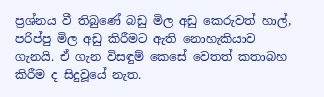ප්‍රශ්නය වී තිබුණේ බඩු මිල අඩු කෙරුවත් හාල්, පරිප්පු මිල අඩු කිරීමට ඇති නොහැකියාව ගැනයි. ඒ ගැන විසඳුම් කෙසේ වෙතත් කතාබහ කිරීම ද සිදුවූයේ නැත.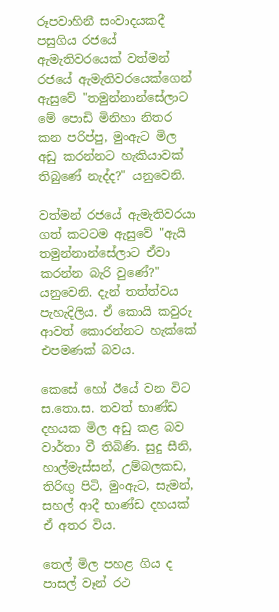රූපවාහිනී සංවාදයකදී පසුගිය රජයේ ඇමැතිවරයෙක්‌ වත්මන් රජයේ ඇමැතිවරයෙක්‌ගෙන් ඇසුවේ "තමුන්නාන්සේලාට මේ පොඩි මිනිහා නිතර කන පරිප්පු, මුංඇට මිල අඩු කරන්නට හැකියාවක්‌ තිබුණේ නැද්ද?" යනුවෙනි.

වත්මන් රජයේ ඇමැතිවරයා ගත් කටටම ඇසුවේ "ඇයි තමුන්නාන්සේලාට ඒවා කරන්න බැරි වුණේ?" යනුවෙනි. දැන් තත්ත්වය පැහැදිලිය. ඒ කොයි කවුරු ආවත් කොරන්නට හැක්‌කේ එපමණක්‌ බවය.

කෙසේ හෝ ඊයේ වන විට ස.තො.ස. තවත් භාණ්‌ඩ දහයක මිල අඩු කළ බව වාර්තා වී තිබිණි. සුදු සීනි, හාල්මැස්‌සන්, උම්බලකඩ, තිරිඟු පිටි, මුංඇට, සැමන්, සහල් ආදී භාණ්‌ඩ දහයක්‌ ඒ අතර විය.

තෙල් මිල පහළ ගිය ද පාසල් වෑන් රථ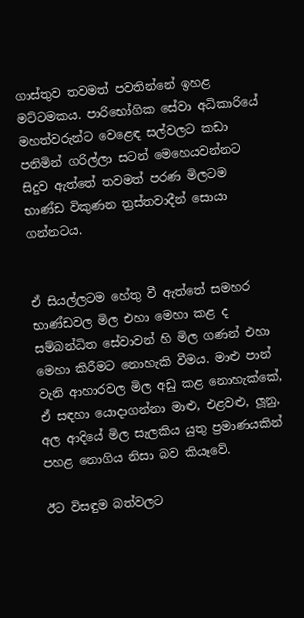ගාස්‌තුව තවමත් පවතින්නේ ඉහළ මට්‌ටමකය. පාරිභෝගික සේවා අධිකාරියේ මහත්වරුන්ට වෙළෙඳ සල්වලට කඩා පනිමින් ගරිල්ලා සටන් මෙහෙයවන්නට සිදුව ඇත්තේ තවමත් පරණ මිලටම භාණ්‌ඩ විකුණන ත්‍රස්‌තවාදීන් සොයා ගන්නටය.


ඒ සියල්ලටම හේතු වී ඇත්තේ සමහර භාණ්‌ඩවල මිල එහා මෙහා කළ ද සම්බන්ධිත සේවාවන් හි මිල ගණන් එහා මෙහා කිරීමට නොහැකි වීමය. මාළු පාන් වැනි ආහාරවල මිල අඩු කළ නොහැක්‌කේ, ඒ සඳහා යොදාගන්නා මාළු, එළවළු, ලූනු, අල ආදියේ මිල සැලකිය යුතු ප්‍රමාණයකින් පහළ නොගිය නිසා බව කියෑවේ.

ඊට විසඳුම බත්වලට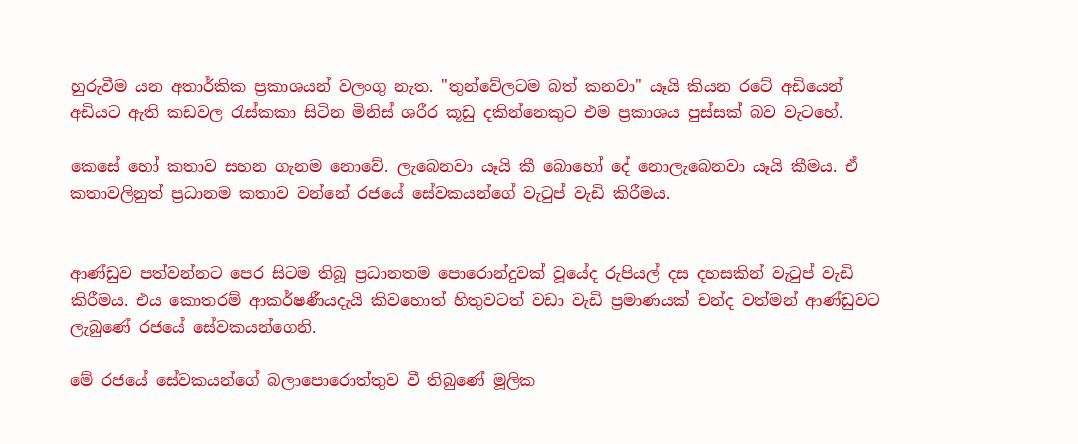හුරුවීම යන අතාර්කික ප්‍රකාශයන් වලංගු නැත. "තුන්වේලටම බත් කනවා" යෑයි කියන රටේ අඩියෙන් අඩියට ඇති කඩවල රැස්‌කකා සිටින මිනිස්‌ ශරීර කූඩු දකින්නෙකුට එම ප්‍රකාශය පුස්‌සක්‌ බව වැටහේ.

කෙසේ හෝ කතාව සහන ගැනම නොවේ. ලැබෙනවා යෑයි කී බොහෝ දේ නොලැබෙනවා යෑයි කීමය. ඒ කතාවලිනුත් ප්‍රධානම කතාව වන්නේ රජයේ සේවකයන්ගේ වැටුප් වැඩි කිරීමය.


ආණ්‌ඩුව පත්වන්නට පෙර සිටම තිබූ ප්‍රධානතම පොරොන්දුවක්‌ වූයේද රුපියල් දස දහසකින් වැටුප් වැඩි කිරීමය. එය කොතරම් ආකර්ෂණීයදැයි කිවහොත් හිතුවටත් වඩා වැඩි ප්‍රමාණයක්‌ චන්ද වත්මන් ආණ්‌ඩුවට ලැබුණේ රජයේ සේවකයන්ගෙනි.

මේ රජයේ සේවකයන්ගේ බලාපොරොත්තුව වී තිබුණේ මූලික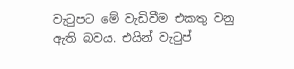වැටුපට මේ වැඩිවීම එකතු වනු ඇති බවය. එයින් වැටුප්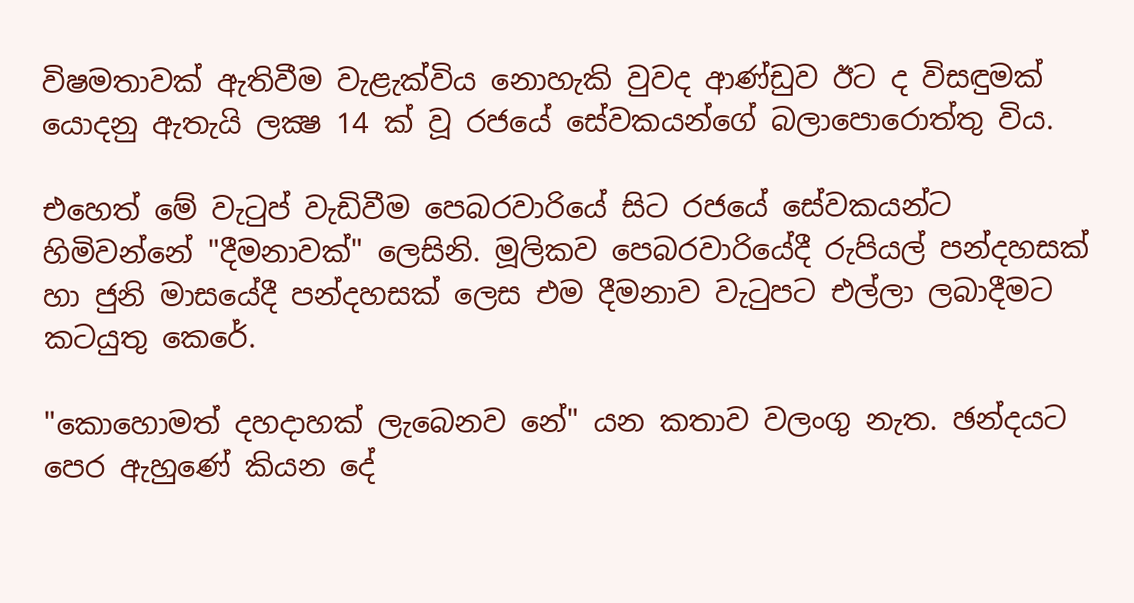විෂමතාවක්‌ ඇතිවීම වැළැක්‌විය නොහැකි වුවද ආණ්‌ඩුව ඊට ද විසඳුමක්‌ යොදනු ඇතැයි ලක්‍ෂ 14 ක්‌ වූ රජයේ සේවකයන්ගේ බලාපොරොත්තු විය.

එහෙත් මේ වැටුප් වැඩිවීම පෙබරවාරියේ සිට රජයේ සේවකයන්ට හිමිවන්නේ "දීමනාවක්‌" ලෙසිනි. මූලිකව පෙබරවාරියේදී රුපියල් පන්දහසක්‌ හා ජුනි මාසයේදී පන්දහසක්‌ ලෙස එම දීමනාව වැටුපට එල්ලා ලබාදීමට කටයුතු කෙරේ.

"කොහොමත් දහදාහක්‌ ලැබෙනව නේ" යන කතාව වලංගු නැත. ඡන්දයට පෙර ඇහුණේ කියන දේ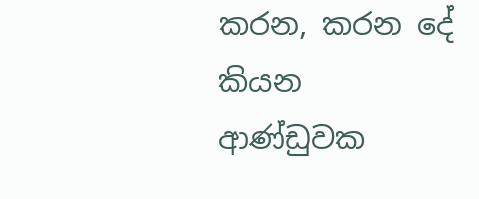කරන, කරන දේ කියන ආණ්‌ඩුවක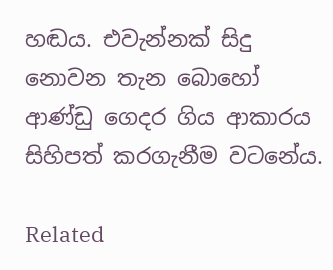හඬය. එවැන්නක්‌ සිදු නොවන තැන බොහෝ ආණ්‌ඩු ගෙදර ගිය ආකාරය සිහිපත් කරගැනීම වටනේය.

Related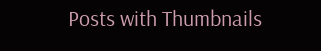Posts with Thumbnails